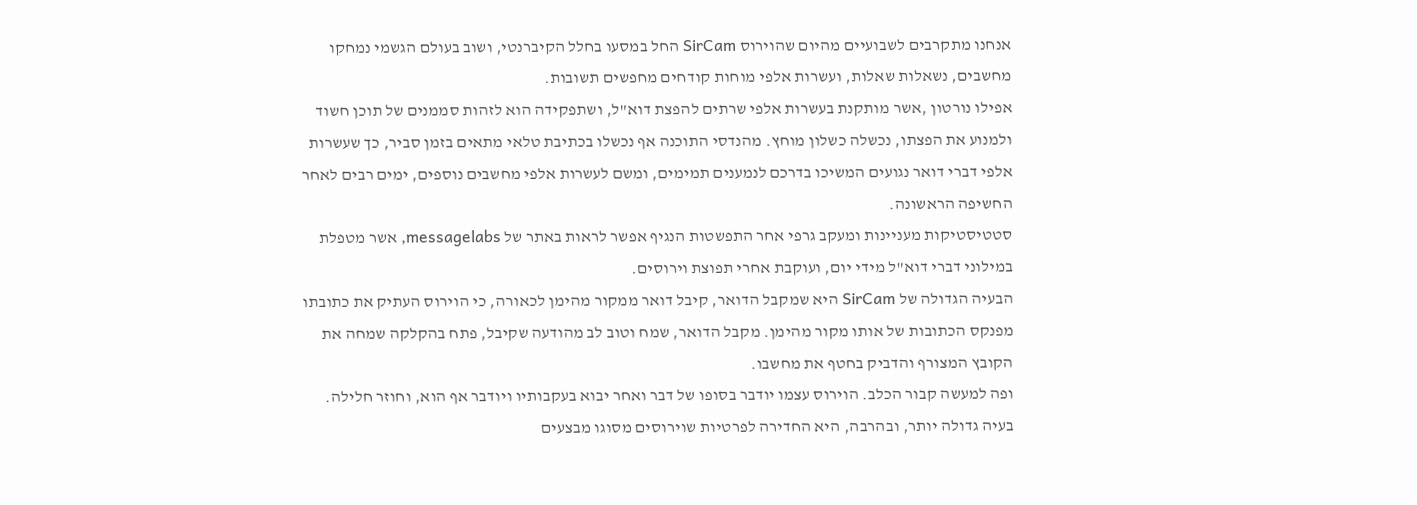אנחנו מתקרבים לשבועיים מהיום שהוירוס SirCam החל במסעו בחלל הקיברנטי, ושוב בעולם הגשמי נמחקו מחשבים, נשאלות שאלות, ועשרות אלפי מוחות קודחים מחפשים תשובות.
אפילו נורטון ,אשר מותקנת בעשרות אלפי שרתים להפצת דוא"ל, ושתפקידה הוא לזהות סממנים של תוכן חשוד ולמנוע את הפצתו, נכשלה כשלון מוחץ. מהנדסי התוכנה אף נכשלו בכתיבת טלאי מתאים בזמן סביר, כך שעשרות אלפי דברי דואר נגועים המשיכו בדרכם לנמענים תמימים, ומשם לעשרות אלפי מחשבים נוספים, ימים רבים לאחר החשיפה הראשונה.
סטטיסטיקות מעניינות ומעקב גרפי אחר התפשטות הנגיף אפשר לראות באתר של messagelabs, אשר מטפלת במילוני דברי דוא"ל מידי יום, ועוקבת אחרי תפוצת וירוסים.
הבעיה הגדולה של SirCam היא שמקבל הדואר, קיבל דואר ממקור מהימן לכאורה, כי הוירוס העתיק את כתובתו מפנקס הכתובות של אותו מקור מהימן. מקבל הדואר, שמח וטוב לב מהודעה שקיבל, פתח בהקלקה שמחה את הקובץ המצורף והדביק בחטף את מחשבו.
ופה למעשה קבור הכלב. הוירוס עצמו יודבר בסופו של דבר ואחר יבוא בעקבותיו ויודבר אף הוא, וחוזר חלילה. בעיה גדולה יותר, ובהרבה, היא החדירה לפרטיות שוירוסים מסוגו מבצעים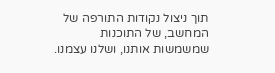תוך ניצול נקודות התורפה של המחשב, של התוכנות שמשמשות אותנו, ושלנו עצמנו.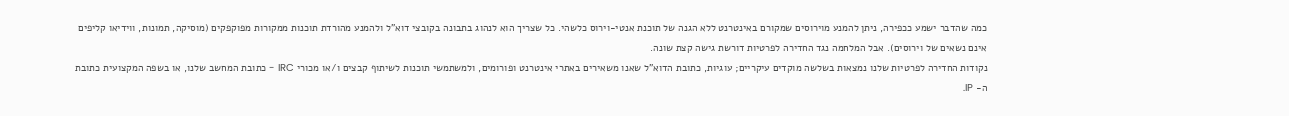כמה שהדבר ישמע ככפירה, ניתן להמנע מוירוסים שמקורם באינטרנט ללא הגנה של תוכנת אנטי-וירוס כלשהי. כל שצריך הוא לנהוג בתבונה בקובצי דוא"ל ולהמנע מהורדת תוכנות ממקורות מפוקפקים (מוסיקה, תמונות, ווידיאו קליפים אינם נשאים של וירוסים). אבל המלחמה נגד החדירה לפרטיות דורשת גישה קצת שונה.
נקודות החדירה לפרטיות שלנו נמצאות בשלשה מוקדים עיקריים; עוגיות, כתובת הדוא"ל שאנו משאירים באתרי אינטרנט ופורומים, ולמשתמשי תוכנות לשיתוף קבצים ו/או מכורי IRC - כתובת המחשב שלנו, או בשפה המקצועית כתובת ה- IP.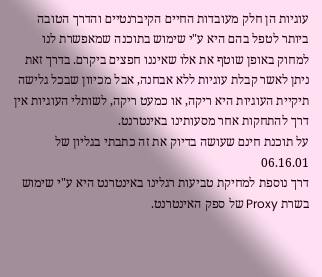עוגיות הן חלק מעובדות החיים הקיברנטיים והדרך הטובה ביותר לטפל בהם היא ע"י שימוש בתוכנה שמאפשרת לנו למחוק באופן שוטף את אלו שאיננו חפצים ביקרם. בדרך זאת ניתן לאשר קבלת עוגיות ללא אבחנה, אבל מכיוון שבכל גלישה תיקיית העוגיות היא ריקה, או כמעט ריקה, לשותלי העוגיות אין דרך להתחקות אחר מסעותינו באינטרנט.
על תוכנת חינם שעושה בדיוק את זה כתבתי בגליון של 06.16.01
דרך נוספת למחיקת טביעות רגלינו באינטרנט היא ע"י שימוש בשרת Proxy של ספק האינטרנט.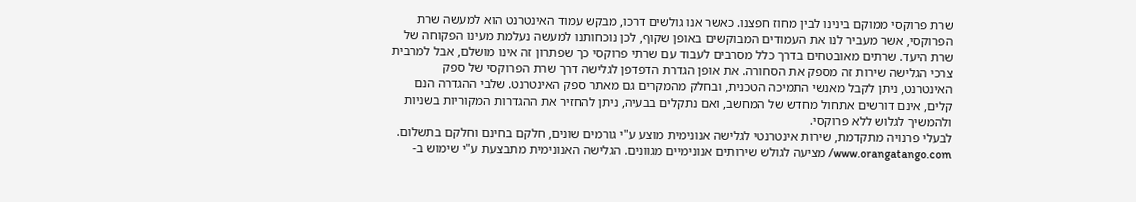שרת פרוקסי ממוקם בינינו לבין מחוז חפצנו. כאשר אנו גולשים דרכו, מבקש עמוד האינטרנט הוא למעשה שרת הפרוקסי, אשר מעביר לנו את העמודים המבוקשים באופן שקוף, לכן נוכחותנו למעשה נעלמת מעינו הפקוחה של שרת היעד. שרתים מאובטחים בדרך כלל מסרבים לעבוד עם שרתי פרוקסי כך שפתרון זה אינו מושלם, אבל למרבית צרכי הגלישה שירות זה מספק את הסחורה. את אופן הגדרת הדפדפן לגלישה דרך שרת הפרוקסי של ספק האינטרנט, ניתן לקבל מאנשי התמיכה הטכנית, ובחלק מהמקרים גם מאתר ספק האינטרנט. שלבי ההגדרה הנם קלים, אינם דורשים אתחול מחדש של המחשב, ואם נתקלים בבעיה, ניתן להחזיר את ההגדרות המקוריות בשניות ולהמשיך לגלוש ללא פרוקסי.
לבעלי פרנויה מתקדמת, שירות אינטרנטי לגלישה אנונימית מוצע ע"י גורמים שונים, חלקם בחינם וחלקם בתשלום.
www.orangatango.com/ מציעה לגולש שירותים אנונימיים מגוונים. הגלישה האנונימית מתבצעת ע"י שימוש ב-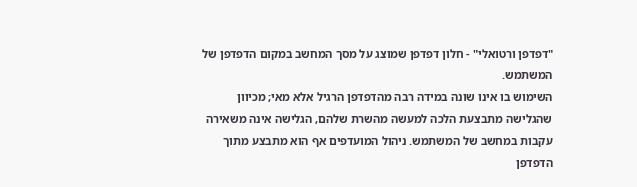"דפדפן ורטואלי" - חלון דפדפן שמוצג על מסך המחשב במקום הדפדפן של המשתמש.
השימוש בו אינו שונה במידה רבה מהדפדפן הרגיל אלא מאי; מכיוון שהגלישה מתבצעת הלכה למעשה מהשרת שלהם, הגלישה אינה משאירה עקבות במחשב של המשתמש. ניהול המועדפים אף הוא מתבצע מתוך הדפדפן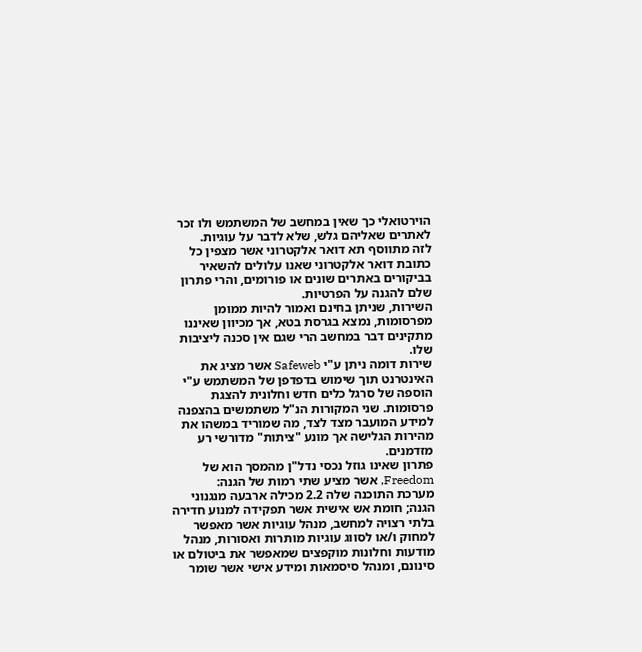הוירטואלי כך שאין במחשב של המשתמש ולו זכר לאתרים שאליהם גלש, שלא לדבר על עוגיות.
לזה מתווסף תא דואר אלקטרוני אשר מצפין כל כתובת דואר אלקטרוני שאנו עלולים להשאיר בביקורים באתרים שונים או פורומים, והרי פתרון שלם להגנה על הפרטיות.
השירות, שניתן בחינם ואמור להיות ממומן מפרסומות, נמצא בגרסת בטא, אך מכיוון שאיננו מתקינים דבר במחשב הרי שגם אין סכנה ליציבות שלו.
שירות דומה ניתן ע"י Safeweb אשר מציג את האינטרנט תוך שימוש בדפדפן של המשתמש ע"י הוספה של סרגל כלים חדש וחלונית להצגת פרסומות. שני המקורות הנ"ל משתמשים בהצפנה למידע המועבר מצד לצד, מה שמוריד במשהו את מהירות הגלישה אך מונע "ציתות" מדורשי רע מזדמנים.
פתרון שאינו גוזל נכסי נדל"ן מהמסך הוא של Freedom, אשר מציע שתי רמות של הגנה:
מערכת התוכנה שלה 2.2 מכילה ארבעה מנגנוני הגנה; חומת אש אישית אשר תפקידה למנוע חדירה בלתי רצויה למחשב, מנהל עוגיות אשר מאפשר למחוק ו/או לסווג עוגיות מותרות ואסורות, מנהל מודעות וחלונות מוקפצים שמאפשר את ביטולם או סינונם, ומנהל סיסמאות ומידע אישי אשר שומר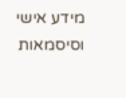מידע אישי וסיסמאות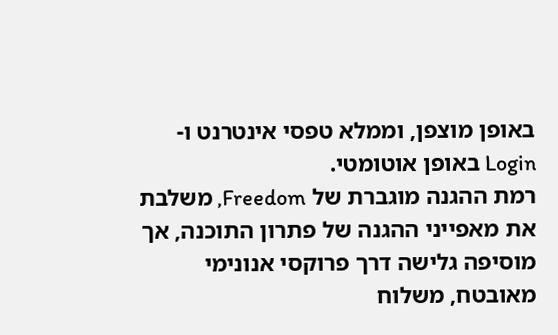באופן מוצפן, וממלא טפסי אינטרנט ו- Login באופן אוטומטי.
רמת ההגנה מוגברת של Freedom, משלבת את מאפייני ההגנה של פתרון התוכנה, אך מוסיפה גלישה דרך פרוקסי אנונימי מאובטח, משלוח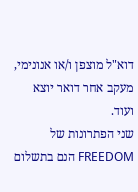דוא"ל מוצפן ו/או אנונימי, מעקב אחר דואר יוצא ועוד.
שני הפתרונות של FREEDOM הנם בתשלום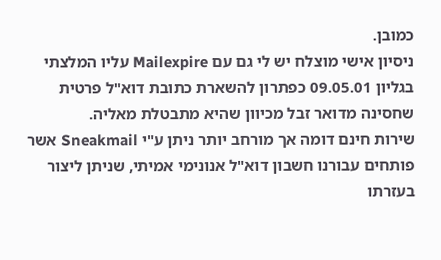כמובן.
ניסיון אישי מוצלח יש לי גם עם Mailexpire עליו המלצתי בגליון 09.05.01 כפתרון להשארת כתובת דוא"ל פרטית שחסינה מדואר זבל מכיוון שהיא מתבטלת מאליה.
שירות חינם דומה אך מורחב יותר ניתן ע"י Sneakmail אשר פותחים עבורנו חשבון דוא"ל אנונימי אמיתי, שניתן ליצור בעזרתו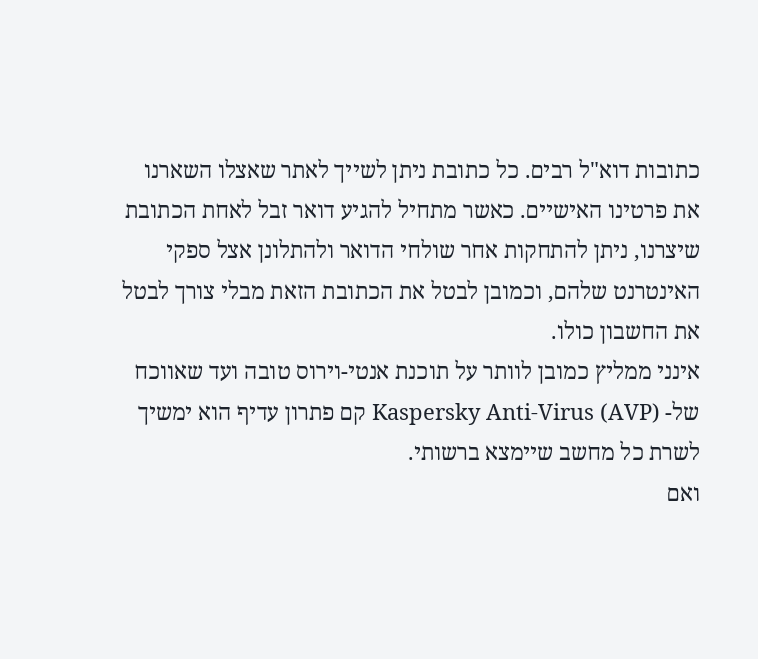כתובות דוא"ל רבים. כל כתובת ניתן לשייך לאתר שאצלו השארנו את פרטינו האישיים. כאשר מתחיל להגיע דואר זבל לאחת הכתובת שיצרנו, ניתן להתחקות אחר שולחי הדואר ולהתלונן אצל ספקי האינטרנט שלהם, וכמובן לבטל את הכתובת הזאת מבלי צורך לבטל את החשבון כולו.
אינני ממליץ כמובן לוותר על תוכנת אנטי-וירוס טובה ועד שאווכח של- Kaspersky Anti-Virus (AVP) קם פתרון עדיף הוא ימשיך לשרת כל מחשב שיימצא ברשותי.
ואם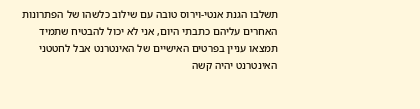תשלבו הגנת אנטי-וירוס טובה עם שילוב כלשהו של הפתרונות האחרים עליהם כתבתי היום, אני לא יכול להבטיח שתמיד תמצאו עניין בפרטים האישיים של האינטרנט אבל לחטטני האינטרנט יהיה קשה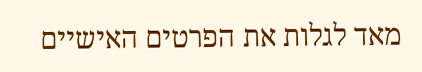מאד לגלות את הפרטים האישיים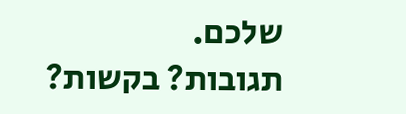שלכם.
תגובות? בקשות?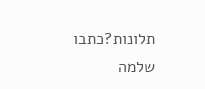תלונות?כתבו
שלמה